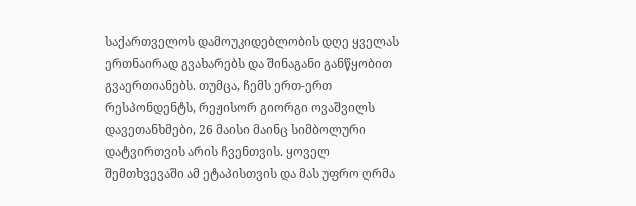საქართველოს დამოუკიდებლობის დღე ყველას ერთნაირად გვახარებს და შინაგანი განწყობით გვაერთიანებს. თუმცა, ჩემს ერთ-ერთ რესპონდენტს, რეჟისორ გიორგი ოვაშვილს დავეთანხმები, 26 მაისი მაინც სიმბოლური დატვირთვის არის ჩვენთვის. ყოველ შემთხვევაში ამ ეტაპისთვის და მას უფრო ღრმა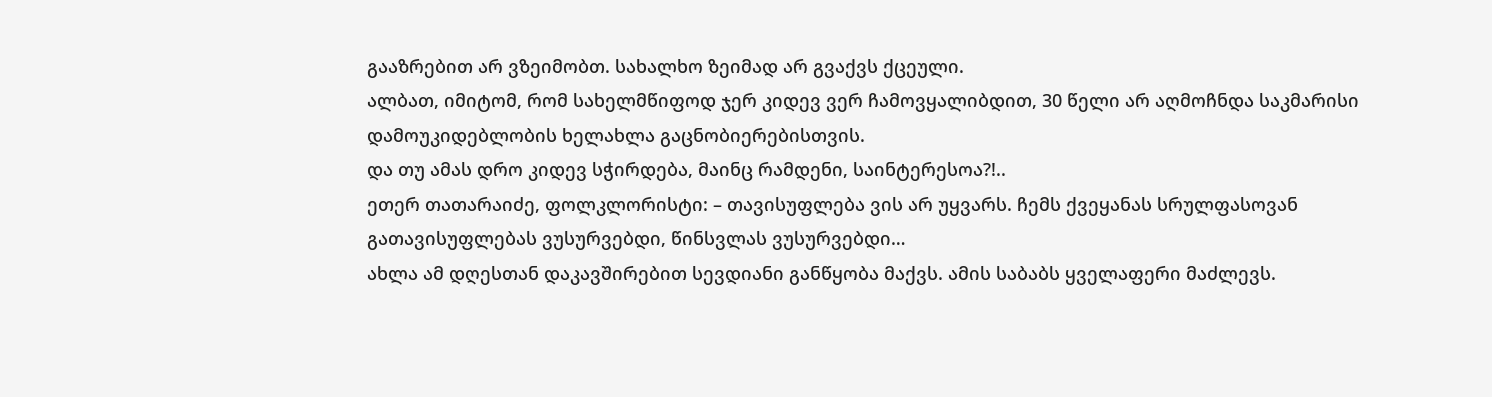გააზრებით არ ვზეიმობთ. სახალხო ზეიმად არ გვაქვს ქცეული.
ალბათ, იმიტომ, რომ სახელმწიფოდ ჯერ კიდევ ვერ ჩამოვყალიბდით, 30 წელი არ აღმოჩნდა საკმარისი დამოუკიდებლობის ხელახლა გაცნობიერებისთვის.
და თუ ამას დრო კიდევ სჭირდება, მაინც რამდენი, საინტერესოა?!..
ეთერ თათარაიძე, ფოლკლორისტი: – თავისუფლება ვის არ უყვარს. ჩემს ქვეყანას სრულფასოვან გათავისუფლებას ვუსურვებდი, წინსვლას ვუსურვებდი…
ახლა ამ დღესთან დაკავშირებით სევდიანი განწყობა მაქვს. ამის საბაბს ყველაფერი მაძლევს.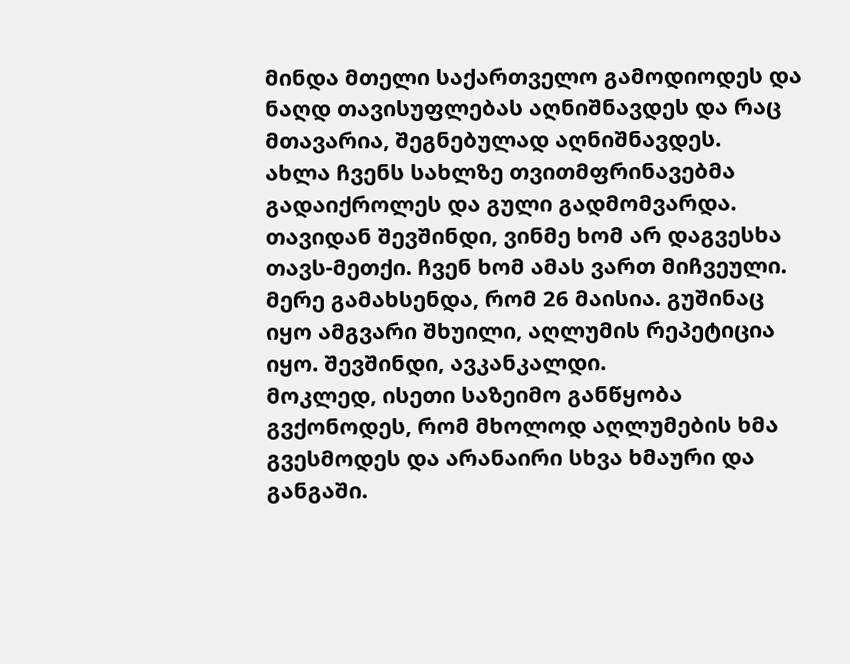მინდა მთელი საქართველო გამოდიოდეს და ნაღდ თავისუფლებას აღნიშნავდეს და რაც მთავარია, შეგნებულად აღნიშნავდეს.
ახლა ჩვენს სახლზე თვითმფრინავებმა გადაიქროლეს და გული გადმომვარდა. თავიდან შევშინდი, ვინმე ხომ არ დაგვესხა თავს-მეთქი. ჩვენ ხომ ამას ვართ მიჩვეული. მერე გამახსენდა, რომ 26 მაისია. გუშინაც იყო ამგვარი შხუილი, აღლუმის რეპეტიცია იყო. შევშინდი, ავკანკალდი.
მოკლედ, ისეთი საზეიმო განწყობა გვქონოდეს, რომ მხოლოდ აღლუმების ხმა გვესმოდეს და არანაირი სხვა ხმაური და განგაში.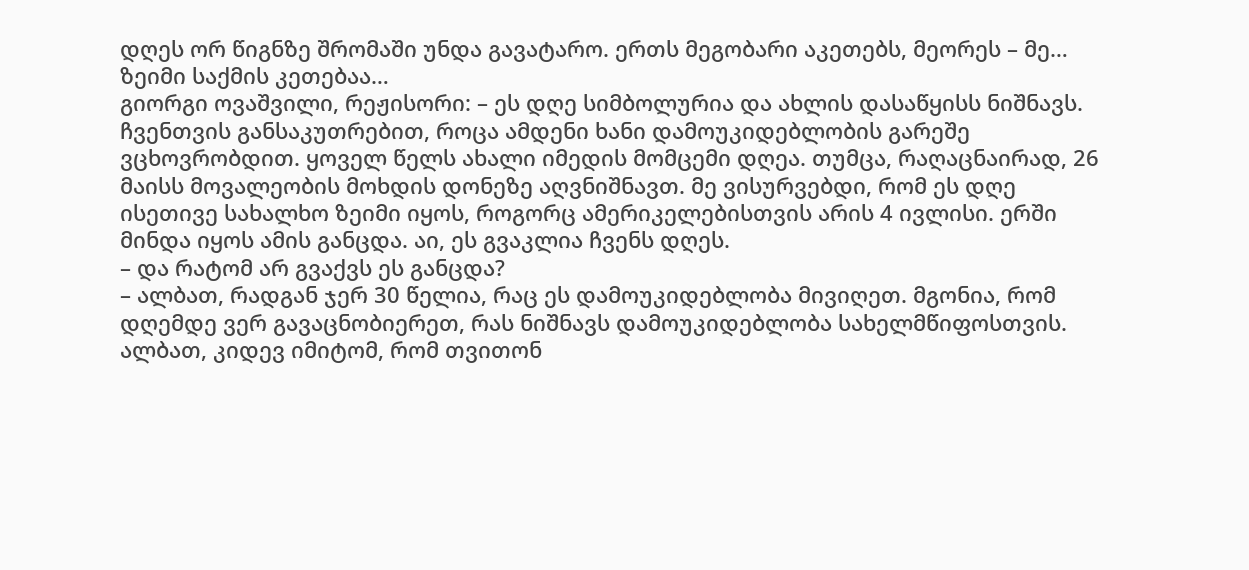დღეს ორ წიგნზე შრომაში უნდა გავატარო. ერთს მეგობარი აკეთებს, მეორეს – მე… ზეიმი საქმის კეთებაა…
გიორგი ოვაშვილი, რეჟისორი: – ეს დღე სიმბოლურია და ახლის დასაწყისს ნიშნავს. ჩვენთვის განსაკუთრებით, როცა ამდენი ხანი დამოუკიდებლობის გარეშე ვცხოვრობდით. ყოველ წელს ახალი იმედის მომცემი დღეა. თუმცა, რაღაცნაირად, 26 მაისს მოვალეობის მოხდის დონეზე აღვნიშნავთ. მე ვისურვებდი, რომ ეს დღე ისეთივე სახალხო ზეიმი იყოს, როგორც ამერიკელებისთვის არის 4 ივლისი. ერში მინდა იყოს ამის განცდა. აი, ეს გვაკლია ჩვენს დღეს.
– და რატომ არ გვაქვს ეს განცდა?
– ალბათ, რადგან ჯერ 30 წელია, რაც ეს დამოუკიდებლობა მივიღეთ. მგონია, რომ დღემდე ვერ გავაცნობიერეთ, რას ნიშნავს დამოუკიდებლობა სახელმწიფოსთვის. ალბათ, კიდევ იმიტომ, რომ თვითონ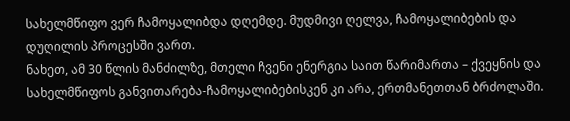სახელმწიფო ვერ ჩამოყალიბდა დღემდე. მუდმივი ღელვა, ჩამოყალიბების და დუღილის პროცესში ვართ.
ნახეთ, ამ 30 წლის მანძილზე, მთელი ჩვენი ენერგია საით წარიმართა – ქვეყნის და სახელმწიფოს განვითარება-ჩამოყალიბებისკენ კი არა, ერთმანეთთან ბრძოლაში.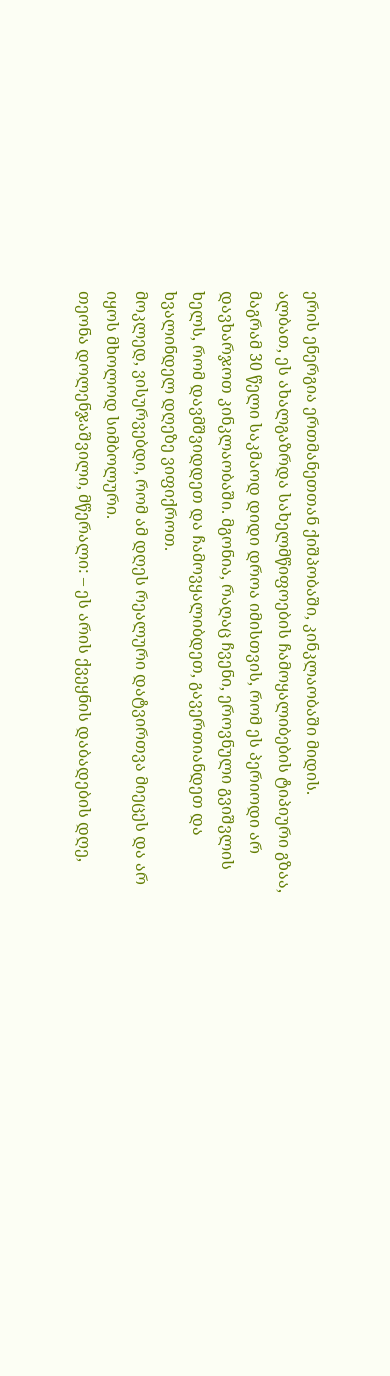ერის ენერგია ერთმანეთთან ქიშპობაში, კინკლაობაში მიდის.
ალბათ, ეს ახალგაზრდა სახელმწიფოების ჩამოყალიბების ტიპიური გზაა, მაგრამ 30 წელი საკმაოდ დიდი დროა იმისთვის, რომ ეს პერიოდი არ დავხარჯოთ კინკლაობაში. მგონია, რაღაც ჩვენი, ეროვნული გვიშვლის ხელს, რომ დავმშვიდდეთ და ჩამოვყალიბდეთ, გავერთიანდეთ და ხვალინდელ დღეზე ვიფიქროთ.
მოკლედ, ვისურვებდი, რომ ამ დღეს რეალური დატვირთვა მიეცეს და არ იყოს მხოლოდ სიმბოლური.
თეონა დოლენჯაშვილი, მწერალი: – ეს არის ქვეყნის დაბადების დღე,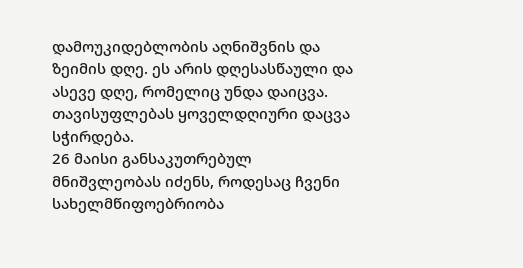დამოუკიდებლობის აღნიშვნის და ზეიმის დღე. ეს არის დღესასწაული და ასევე დღე, რომელიც უნდა დაიცვა. თავისუფლებას ყოველდღიური დაცვა სჭირდება.
26 მაისი განსაკუთრებულ მნიშვლეობას იძენს, როდესაც ჩვენი სახელმწიფოებრიობა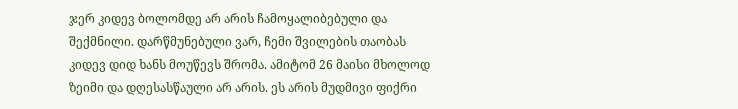ჯერ კიდევ ბოლომდე არ არის ჩამოყალიბებული და შექმნილი. დარწმუნებული ვარ, ჩემი შვილების თაობას კიდევ დიდ ხანს მოუწევს შრომა. ამიტომ 26 მაისი მხოლოდ ზეიმი და დღესასწაული არ არის. ეს არის მუდმივი ფიქრი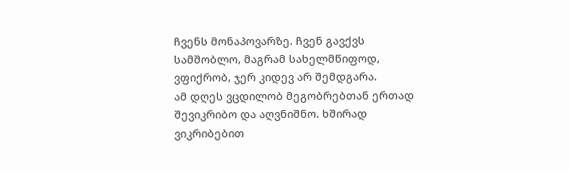ჩვენს მონაპოვარზე. ჩვენ გავქვს სამშობლო, მაგრამ სახელმწიფოდ, ვფიქრობ, ჯერ კიდევ არ შემდგარა.
ამ დღეს ვცდილობ მეგობრებთან ერთად შევიკრიბო და აღვნიშნო. ხშირად ვიკრიბებით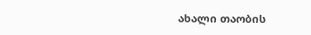ახალი თაობის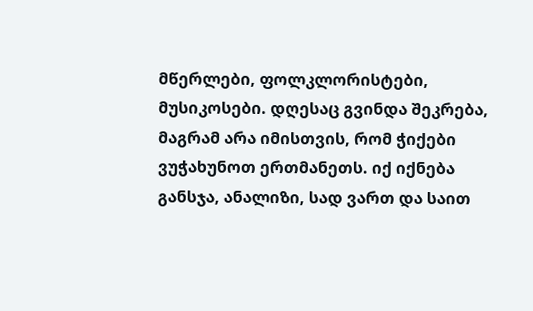მწერლები, ფოლკლორისტები, მუსიკოსები. დღესაც გვინდა შეკრება, მაგრამ არა იმისთვის, რომ ჭიქები ვუჭახუნოთ ერთმანეთს. იქ იქნება განსჯა, ანალიზი, სად ვართ და საით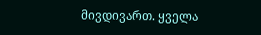მივდივართ. ყველა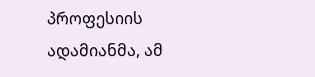პროფესიის ადამიანმა, ამ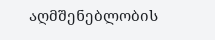აღმშენებლობის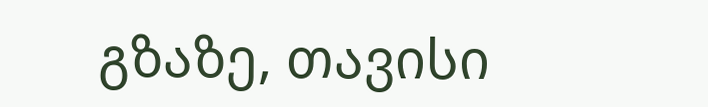გზაზე, თავისი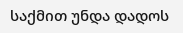საქმით უნდა დადოს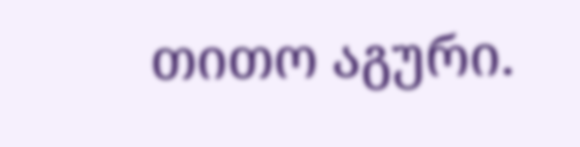თითო აგური.